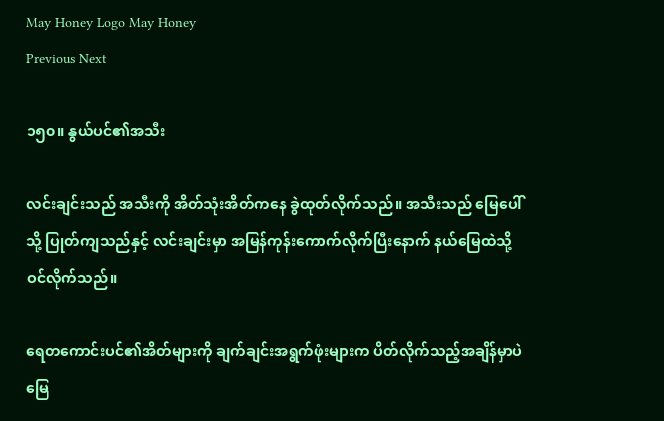May Honey Logo May Honey
Previous Next

၁၅၀။ နွယ်ပင်၏အသီး

လင်းချင်းသည် အသီးကို အိတ်သုံးအိတ်ကနေ ခွဲထုတ်လိုက်သည်။ အသီးသည် မြေပေါ်သို့ ပြုတ်ကျသည်နှင့် လင်းချင်းမှာ အမြန်ကုန်းကောက်လိုက်ပြီးနောက် နယ်မြေထဲသို့ ဝင်လိုက်သည်။

ရေတကောင်းပင်၏အိတ်များကို ချက်ချင်းအရွက်ဖုံးများက ပိတ်လိုက်သည့်အချိန်မှာပဲ မြေ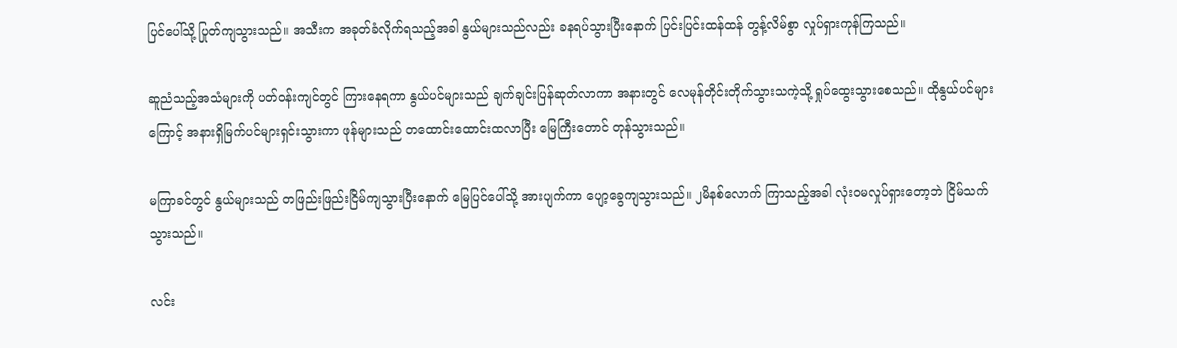ပြင်ပေါ်သို့ ပြုတ်ကျသွားသည်။ အသီးက အခုတ်ခံလိုက်ရသည့်အခါ နွယ်များသည်လည်း ခနရပ်သွားပြီးနောက် ပြင်းပြင်းထန်ထန် တွန့်လိမ်စွာ လှုပ်ရှားကုန်ကြသည်။

ဆူညံသည့်အသံများကို ပတ်ဝန်းကျင်တွင် ကြားနေရကာ နွယ်ပင်များသည် ချက်ချင်းပြန်ဆုတ်လာကာ အနားတွင် လေမုန်တိုင်းတိုက်သွားသကဲ့သို့ ရှုပ်ထွေးသွားစေသည်။ ထိုနွယ်ပင်များကြောင့် အနားရှိမြက်ပင်များရှင်းသွားကာ ဖုန်များသည် တထောင်းထောင်းထလာပြီး မြေကြီးတောင် တုန်သွားသည်။

မကြာခင်တွင် နွယ်များသည် တဖြည်းဖြည်းငြိမ်ကျသွားပြီးနောက် မြေပြင်ပေါ်သို့ အားပျက်ကာ ပျော့ခွေကျသွားသည်။ ၂မိနစ်လောက် ကြာသည့်အခါ လုံးဝမလှုပ်ရှားတော့ဘဲ ငြိမ်သက်သွားသည်။

လင်း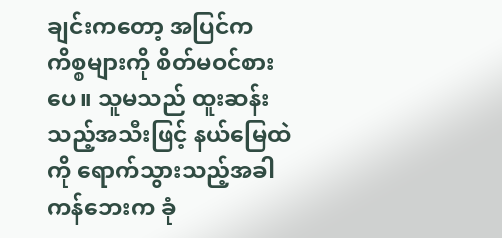ချင်းကတော့ အပြင်ကကိစ္စများကို စိတ်မဝင်စားပေ။ သူမသည် ထူးဆန်းသည့်အသီးဖြင့် နယ်မြေထဲကို ရောက်သွားသည့်အခါ ကန်ဘေးက ခုံ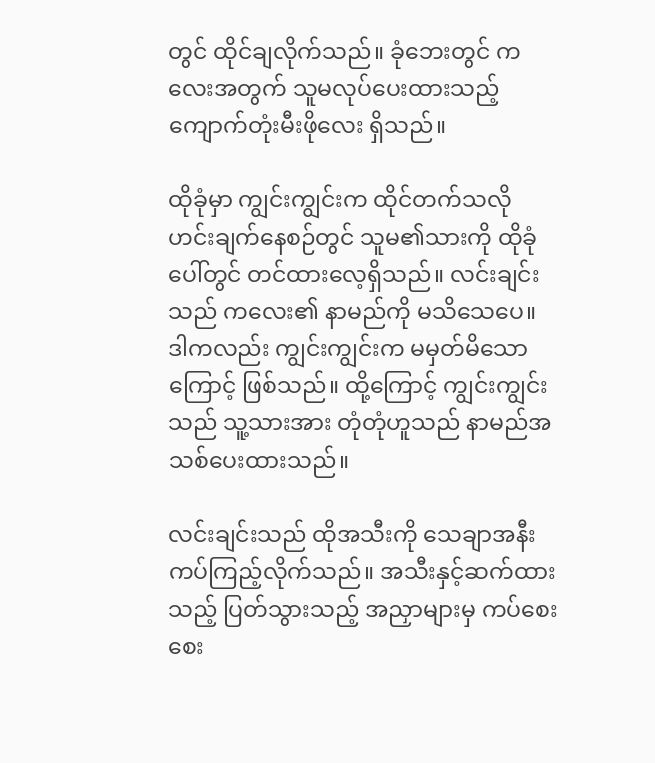တွင် ထိုင်ချလိုက်သည်။ ခုံဘေးတွင် ကလေးအတွက် သူမလုပ်ပေးထားသည့် ကျောက်တုံးမီးဖိုလေး ရှိသည်။

ထိုခုံမှာ ကျွင်းကျွင်းက ထိုင်တက်သလို ဟင်းချက်နေစဉ်တွင် သူမ၏သားကို ထိုခုံပေါ်တွင် တင်ထားလေ့ရှိသည်။ လင်းချင်းသည် ကလေး၏ နာမည်ကို မသိသေပေ။ ဒါကလည်း ကျွင်းကျွင်းက မမှတ်မိသောကြောင့် ဖြစ်သည်။ ထို့ကြောင့် ကျွင်းကျွင်းသည် သူ့သားအား တုံတုံဟူသည် နာမည်အသစ်ပေးထားသည်။

လင်းချင်းသည် ထိုအသီးကို သေချာအနီးကပ်ကြည့်လိုက်သည်။ အသီးနှင့်ဆက်ထားသည့် ပြတ်သွားသည့် အညှာများမှ ကပ်စေးစေး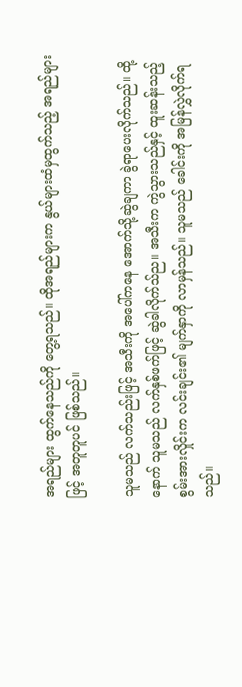အရည်များ ထွက်နေသည်ကို တွေ့ရသည်။ ထိုအရည်များက နွယ်များထံမှထွက်သည့် အရည်များဖြင့် အတူတူပင် ဖြစ်သည်။

သူမသည် လက်သည်းဖြင့် အသီးကို အပေါ်ကနေ အောက်သို့ဆွဲချကာ ခွဲရာပေးလိုက်သည်။ ထို့နောက် သူမသည် လက်နှစ်ဖက်ဖြင့် ဆွဲခါလိုက်သ်ည။ အသီးက ကွဲသွားသည်နှင့် ထူးဆန်းသည့် စွမ်းအားလှိုင်းက လင်းချင်း၏ မျက်နှာကို လာမှန်သည်။ သူမသည် ခေါင်းကို အမြန်လွှဲလိုက်ရသည်။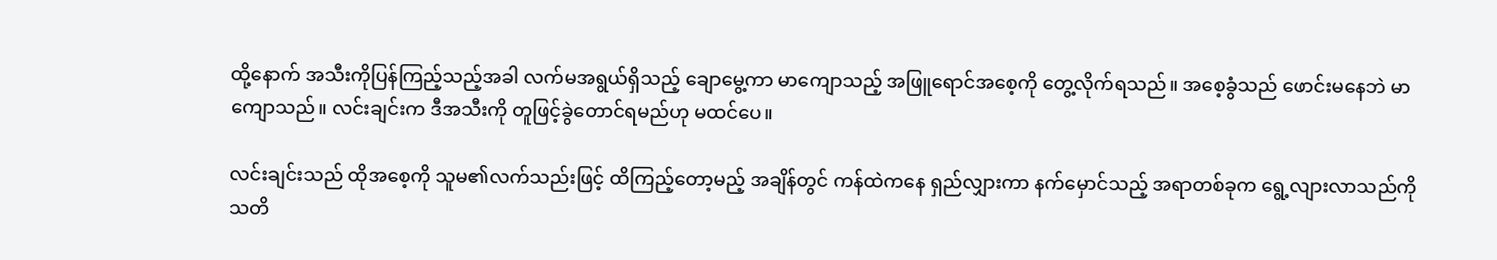ထို့နောက် အသီးကိုပြန်ကြည့်သည့်အခါ လက်မအရွယ်ရှိသည့် ချောမွေ့ကာ မာကျောသည့် အဖြူရောင်အစေ့ကို တွေ့လိုက်ရသည်။ အစေ့ခွံသည် ဖောင်းမနေဘဲ မာကျောသည်။ လင်းချင်းက ဒီအသီးကို တူဖြင့်ခွဲတောင်ရမည်ဟု မထင်ပေ။

လင်းချင်းသည် ထိုအစေ့ကို သူမ၏လက်သည်းဖြင့် ထိကြည့်တော့မည့် အချိန်တွင် ကန်ထဲကနေ ရှည်လျှားကာ နက်မှောင်သည့် အရာတစ်ခုက ရွေ့လျားလာသည်ကို သတိ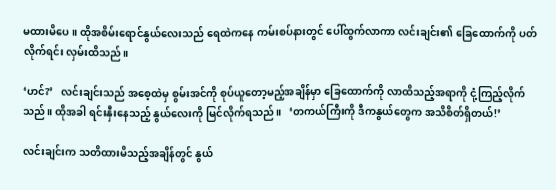မထားမိပေ။ ထိုအစိမ်းရောင်နွယ်လေးသည် ရေထဲကနေ ကမ်းစပ်နားတွင် ပေါ်ထွက်လာကာ လင်းချင်း၏ ခြေထောက်ကို ပတ်လိုက်ရင်း လှမ်းထိသည်။

‘ဟင်?’   လင်းချင်းသည် အစေ့ထဲမှ စွမ်းအင်ကို စုပ်ယူတော့မည့်အချိန်မှာ ခြေထောက်ကို လာထိသည့်အရာကို ငုံ့ကြည့်လိုက်သည်။ ထိုအခါ ရင်းနှီးနေသည့် နွယ်လေးကို မြင်လိုက်ရသည်။   ‘တကယ်ကြီးကို ဒီကနွယ်တွေက အသိစိတ်ရှိတယ်!’

လင်းချင်းက သတိထားမိသည့်အချိန်တွင် နွယ်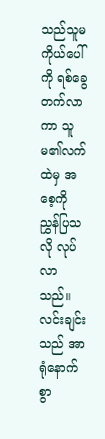သည်သူမကိုယ်ပေါ်ကို ရစ်ခွေတက်လာကာ သူမ၏လက်ထဲမှ အစေ့ကို ညွှန်ပြသလို လုပ်လာသည်။ လင်းချင်းသည် အာရုံနောက်စွာ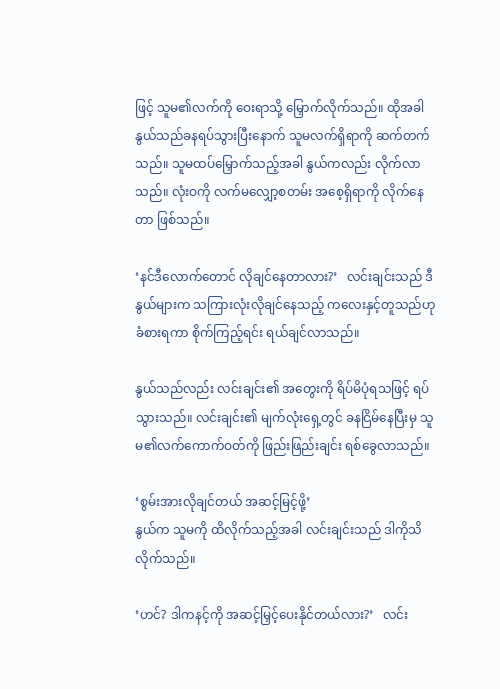ဖြင့် သူမ၏လက်ကို ဝေးရာသို့ မြှောက်လိုက်သည်။ ထိုအခါ နွယ်သည်ခနရပ်သွားပြီးနောက် သူမလက်ရှိရာကို ဆက်တက်သည်။ သူမထပ်မြှောက်သည့်အခါ နွယ်ကလည်း လိုက်လာသည်။ လုံးဝကို လက်မလျှော့စတမ်း အစေ့ရှိရာကို လိုက်နေတာ ဖြစ်သည်။

‘နင်ဒီလောက်တောင် လိုချင်နေတာလား?’   လင်းချင်းသည် ဒီနွယ်များက သကြားလုံးလိုချင်နေသည့် ကလေးနှင့်တူသည်ဟု ခံစားရကာ စိုက်ကြည့်ရင်း ရယ်ချင်လာသည်။

နွယ်သည်လည်း လင်းချင်း၏ အတွေးကို ရိပ်မိပုံရသဖြင့် ရပ်သွားသည်။ လင်းချင်း၏ မျက်လုံးရှေ့တွင် ခနငြိမ်နေပြီးမှ သူမ၏လက်ကောက်ဝတ်ကို ဖြည်းဖြည်းချင်း ရစ်ခွေလာသည်။

‘စွမ်းအားလိုချင်တယ် အဆင့်မြင့်ဖို့’
နွယ်က သူမကို ထိလိုက်သည့်အခါ လင်းချင်းသည် ဒါကိုသိလိုက်သည်။

‘ဟင်? ဒါကနင့်ကို အဆင့်မြှင့်ပေးနိုင်တယ်လား?’   လင်း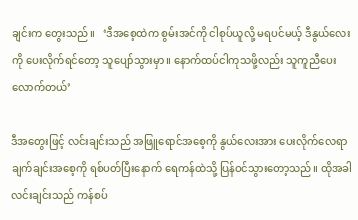ချင်းက တွေးသည်။   ‘ဒီအစေ့ထဲက စွမ်းအင်ကို ငါစုပ်ယူလို့ မရပင်မယ့် ဒီနွယ်လေးကို ပေးလိုက်ရင်တော့ သူပျော်သွားမှာ။ နောက်ထပ်ငါကုသဖို့လည်း သူကူညီပေးလောက်တယ်’

ဒီအတွေးဖြင့် လင်းချင်းသည် အဖြူရောင်အစေ့ကို နွယ်လေးအား ပေးလိုက်လေရာ ချက်ချင်းအစေ့ကို ရစ်ပတ်ပြီးနောက် ရေကန်ထဲသို့ ပြန်ဝင်သွားတော့သည်။ ထိုအခါ လင်းချင်းသည် ကန်စပ်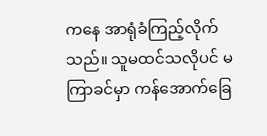ကနေ အာရုံခံကြည့်လိုက်သည်။ သူမထင်သလိုပင် မကြာခင်မှာ ကန်အောက်ခြေ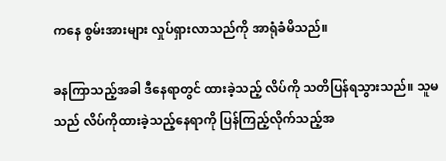ကနေ စွမ်းအားများ လှုပ်ရှားလာသည်ကို အာရုံခံမိသည်။

ခနကြာသည့်အခါ ဒီနေရာတွင် ထားခဲ့သည့် လိပ်ကို သတိပြန်ရသွားသည်။ သူမသည် လိပ်ကိုထားခဲ့သည့်နေရာကို ပြန်ကြည့်လိုက်သည့်အ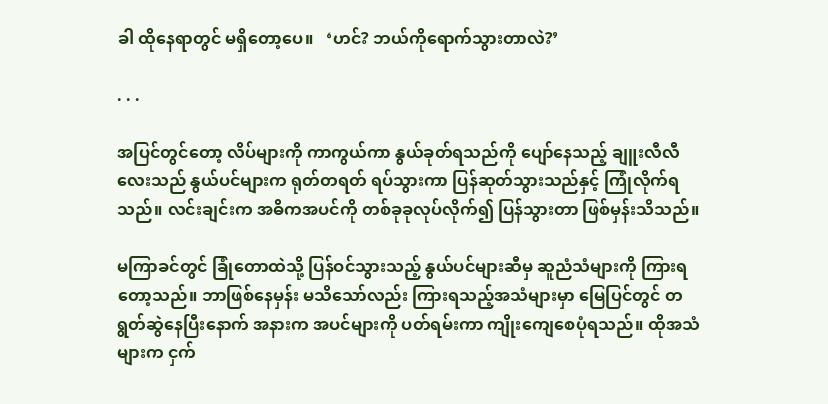ခါ ထိုနေရာတွင် မရှိတော့ပေ။   ‘ဟင်? ဘယ်ကိုရောက်သွားတာလဲ?’

. . .

အပြင်တွင်တော့ လိပ်များကို ကာကွယ်ကာ နွယ်ခုတ်ရသည်ကို ပျော်နေသည့် ချူးလီလီလေးသည် နွယ်ပင်များက ရုတ်တရတ် ရပ်သွားကာ ပြန်ဆုတ်သွားသည်နှင့် ကြုံလိုက်ရသည်။ လင်းချင်းက အဓိကအပင်ကို တစ်ခုခုလုပ်လိုက်၍ ပြန်သွားတာ ဖြစ်မှန်းသိသည်။

မကြာခင်တွင် ခြုံတောထဲသို့ ပြန်ဝင်သွားသည့် နွယ်ပင်များဆီမှ ဆူညံသံများကို ကြားရတော့သည်။ ဘာဖြစ်နေမှန်း မသိသော်လည်း ကြားရသည့်အသံများမှာ မြေပြင်တွင် တရွတ်ဆွဲနေပြီးနောက် အနားက အပင်များကို ပတ်ရမ်းကာ ကျိုးကျေစေပုံရသည်။ ထိုအသံများက ငှက်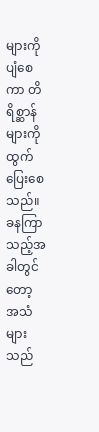များကို ပျံစေကာ တိရိစ္ဆာန်များကို ထွက်ပြေးစေသည်။ ခနကြာသည့်အခါတွင်တော့ အသံများသည်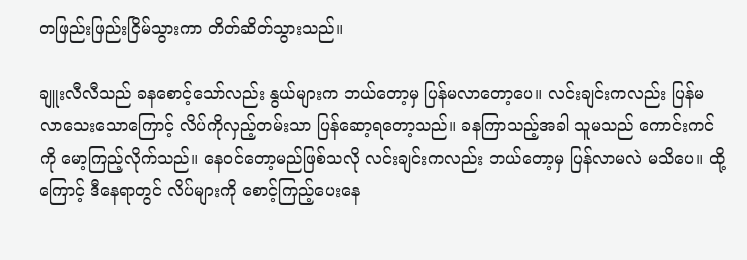တဖြည်းဖြည်းငြိမ်သွားကာ တိတ်ဆိတ်သွားသည်။

ချူးလီလီသည် ခနစောင့်သော်လည်း နွယ်များက ဘယ်တော့မှ ပြန်မလာတော့ပေ။ လင်းချင်းကလည်း ပြန်မလာသေးသောကြောင့် လိပ်ကိုလှည့်တမ်းသာ ပြန်ဆော့ရတော့သည်။ ခနကြာသည့်အခါ သူမသည် ကောင်းကင်ကို မော့ကြည့်လိုက်သည်။ နေဝင်တော့မည်ဖြစ်သလို လင်းချင်းကလည်း ဘယ်တော့မှ ပြန်လာမလဲ မသိပေ။ ထို့ကြောင့် ဒီနေရာတွင် လိပ်များကို စောင့်ကြည့်ပေးနေ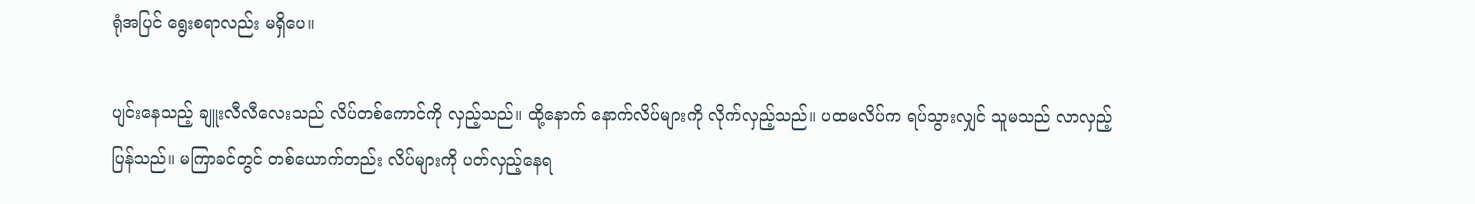ရုံအပြင် ရွေးစရာလည်း မရှိပေ။

ပျင်းနေသည့် ချူးလီလီလေးသည် လိပ်တစ်ကောင်ကို လှည့်သည်။ ထို့နောက် နောက်လိပ်များကို လိုက်လှည့်သည်။ ပထမလိပ်က ရပ်သွားလျှင် သူမသည် လာလှည့်ပြန်သည်။ မကြာခင်တွင် တစ်ယောက်တည်း လိပ်များကို ပတ်လှည့်နေရ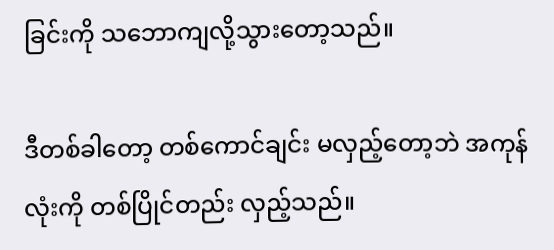ခြင်းကို သဘောကျလို့သွားတော့သည်။

ဒီတစ်ခါတော့ တစ်ကောင်ချင်း မလှည့်တော့ဘဲ အကုန်လုံးကို တစ်ပြိုင်တည်း လှည့်သည်။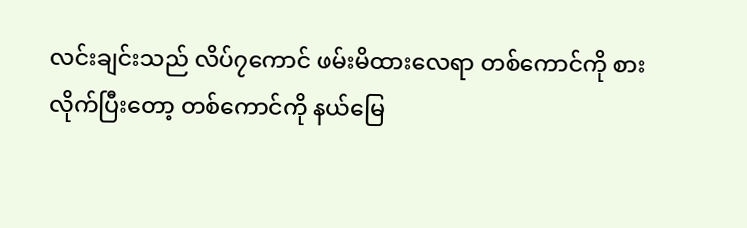လင်းချင်းသည် လိပ်၇ကောင် ဖမ်းမိထားလေရာ တစ်ကောင်ကို စားလိုက်ပြီးတော့ တစ်ကောင်ကို နယ်မြေ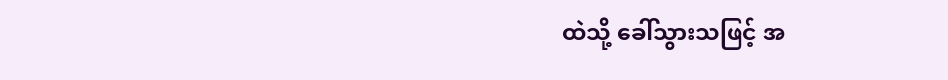ထဲသို့ ခေါ်သွားသဖြင့် အ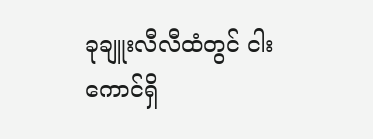ခုချူးလီလီထံတွင် ငါးကောင်ရှိ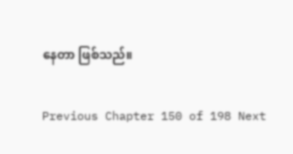နေတာ ဖြစ်သည်။

Previous Chapter 150 of 198 Next